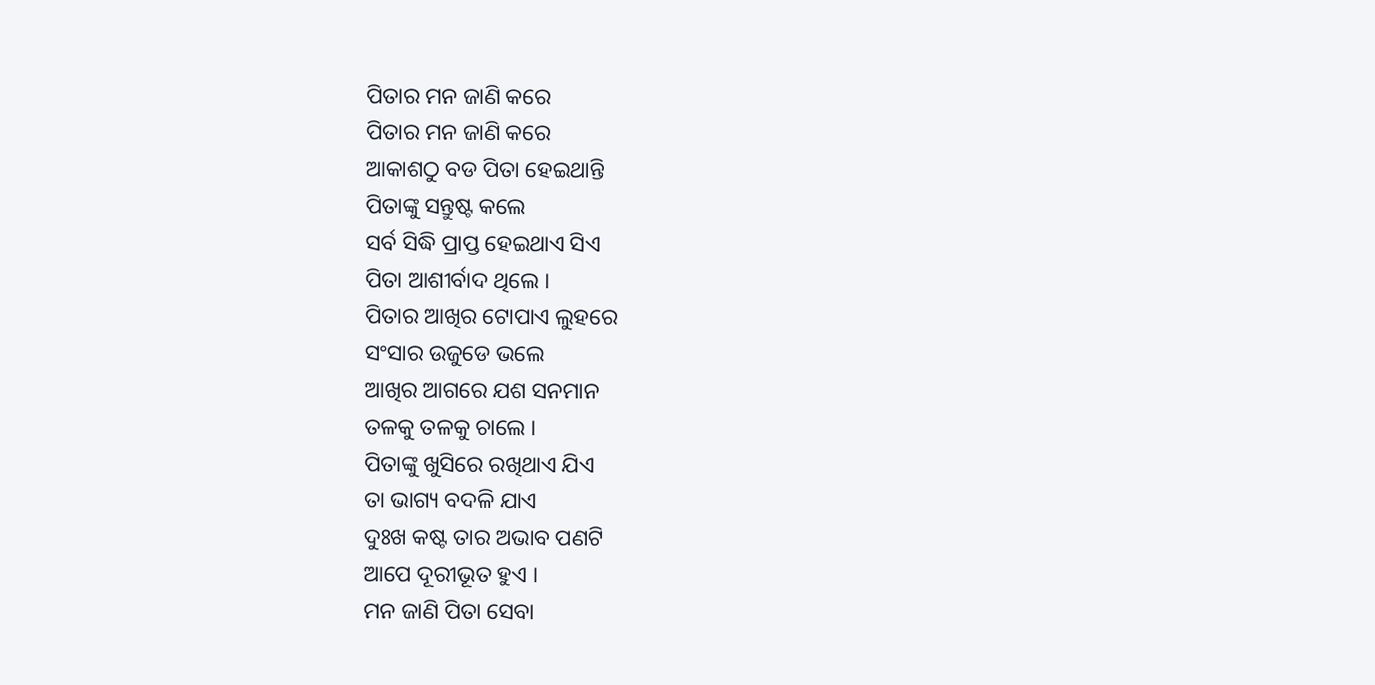ପିତାର ମନ ଜାଣି କରେ
ପିତାର ମନ ଜାଣି କରେ
ଆକାଶଠୁ ବଡ ପିତା ହେଇଥାନ୍ତି
ପିତାଙ୍କୁ ସନ୍ତୁଷ୍ଟ କଲେ
ସର୍ବ ସିଦ୍ଧି ପ୍ରାପ୍ତ ହେଇଥାଏ ସିଏ
ପିତା ଆଶୀର୍ବାଦ ଥିଲେ ।
ପିତାର ଆଖିର ଟୋପାଏ ଲୁହରେ
ସଂସାର ଉଜୁଡେ ଭଲେ
ଆଖିର ଆଗରେ ଯଶ ସନମାନ
ତଳକୁ ତଳକୁ ଚାଲେ ।
ପିତାଙ୍କୁ ଖୁସିରେ ରଖିଥାଏ ଯିଏ
ତା ଭାଗ୍ୟ ବଦଳି ଯାଏ
ଦୁଃଖ କଷ୍ଟ ତାର ଅଭାବ ପଣଟି
ଆପେ ଦୂରୀଭୂତ ହୁଏ ।
ମନ ଜାଣି ପିତା ସେବା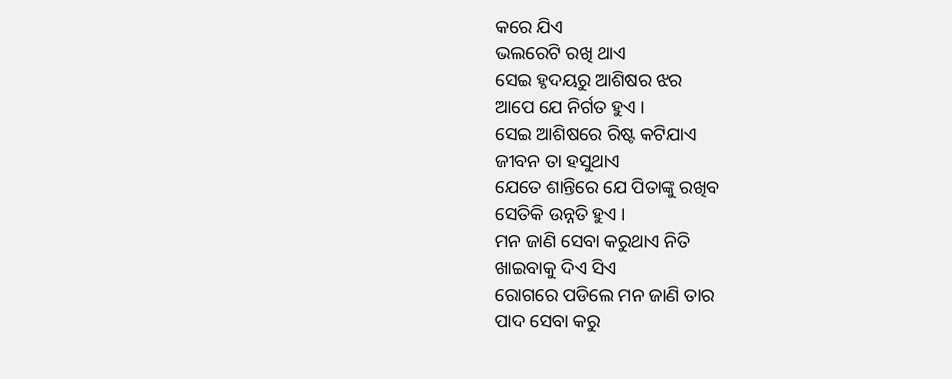କରେ ଯିଏ
ଭଲରେଟି ରଖି ଥାଏ
ସେଇ ହୃଦୟରୁ ଆଶିଷର ଝର
ଆପେ ଯେ ନିର୍ଗତ ହୁଏ ।
ସେଇ ଆଶିଷରେ ରିଷ୍ଟ କଟିଯାଏ
ଜୀବନ ତା ହସୁଥାଏ
ଯେତେ ଶାନ୍ତିରେ ଯେ ପିତାଙ୍କୁ ରଖିବ
ସେତିକି ଉନ୍ନତି ହୁଏ ।
ମନ ଜାଣି ସେବା କରୁଥାଏ ନିତି
ଖାଇବାକୁ ଦିଏ ସିଏ
ରୋଗରେ ପଡିଲେ ମନ ଜାଣି ତାର
ପାଦ ସେବା କରୁ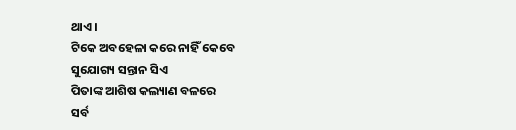ଥାଏ ।
ଟିକେ ଅବହେଳା କରେ ନାହିଁ କେବେ
ସୁଯୋଗ୍ୟ ସନ୍ତାନ ସିଏ
ପିତାଙ୍କ ଆଶିଷ କଲ୍ୟାଣ ବଳରେ
ସର୍ବ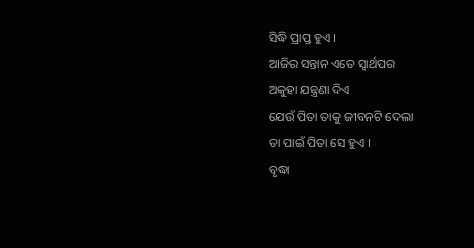ସିଦ୍ଧି ପ୍ରାପ୍ତ ହୁଏ ।
ଆଜିର ସନ୍ତାନ ଏତେ ସ୍ବାର୍ଥପର
ଅକୁହା ଯନ୍ତ୍ରଣା ଦିଏ
ଯେଉଁ ପିତା ତାକୁ ଜୀବନଟି ଦେଲା
ତା ପାଇଁ ପିତା ସେ ହୁଏ ।
ବୃଦ୍ଧା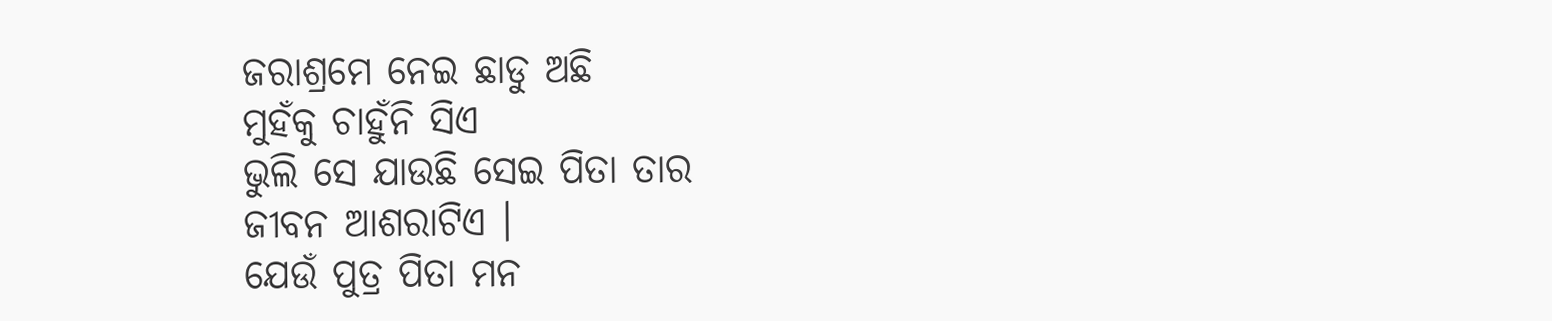ଜରାଶ୍ରମେ ନେଇ ଛାଡୁ ଅଛି
ମୁହଁକୁ ଚାହୁଁନି ସିଏ
ଭୁଲି ସେ ଯାଉଛି ସେଇ ପିତା ତାର
ଜୀବନ ଆଶରାଟିଏ ।
ଯେଉଁ ପୁତ୍ର ପିତା ମନ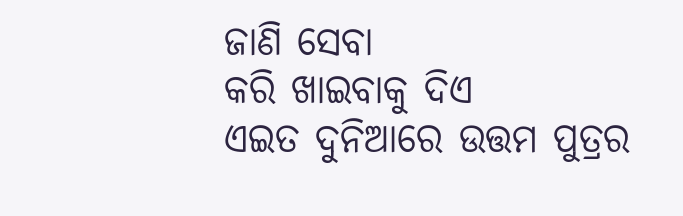ଜାଣି ସେବା
କରି ଖାଇବାକୁ ଦିଏ
ଏଇତ ଦୁନିଆରେ ଉତ୍ତମ ପୁତ୍ରର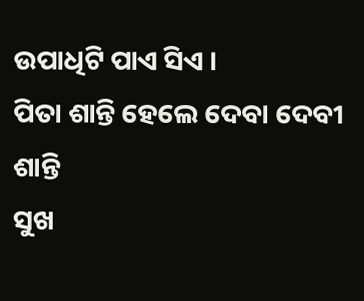ଉପାଧିଟି ପାଏ ସିଏ ।
ପିତା ଶାନ୍ତି ହେଲେ ଦେବା ଦେବୀ ଶାନ୍ତି
ସୁଖ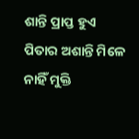ଶାନ୍ତି ପ୍ରାପ୍ତ ହୁଏ
ପିତାର ଅଶାନ୍ତି ମିଳେ ନାହିଁ ମୁକ୍ତି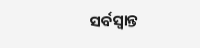ସର୍ବସ୍ବାନ୍ତ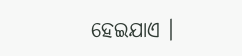ହେଇଯାଏ ।